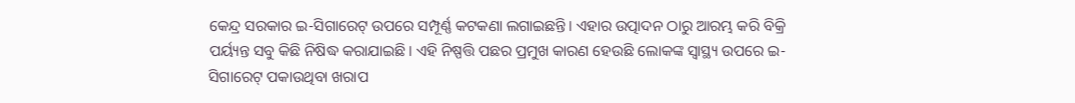କେନ୍ଦ୍ର ସରକାର ଇ-ସିଗାରେଟ୍ ଉପରେ ସମ୍ପୂର୍ଣ୍ଣ କଟକଣା ଲଗାଇଛନ୍ତି। ଏହାର ଉତ୍ପାଦନ ଠାରୁ ଆରମ୍ଭ କରି ବିକ୍ରି ପର୍ୟ୍ୟନ୍ତ ସବୁ କିଛି ନିଷିଦ୍ଧ କରାଯାଇଛି। ଏହି ନିଷ୍ପତ୍ତି ପଛର ପ୍ରମୁଖ କାରଣ ହେଉଛି ଲୋକଙ୍କ ସ୍ବାସ୍ଥ୍ୟ ଉପରେ ଇ-ସିଗାରେଟ୍ ପକାଉଥିବା ଖରାପ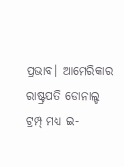ପ୍ରଭାବ। ଆମେରିକାର ରାଷ୍ଟ୍ରପତି ଡୋନାଲ୍ଡ ଟ୍ରମ୍ପ୍ ମଧ୍ୟ ଇ-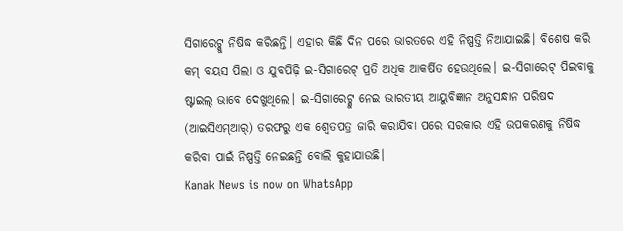ସିଗାରେଟ୍କୁ ନିଷିଦ୍ଧ କରିଛନ୍ତି। ଏହାର କିଛି ଦିନ ପରେ ଭାରତରେ ଏହି ନିଷ୍ପତ୍ତି ନିଆଯାଇଛି। ବିଶେଷ କରି କମ୍ ବୟସ ପିଲା ଓ ଯୁବପିଢ଼ି ଇ-ସିଗାରେଟ୍ ପ୍ରତି ଅଧିକ ଆକର୍ଷିତ ହେଉଥିଲେ। ଇ-ସିଗାରେଟ୍ ପିଇବାକୁ ଷ୍ଟାଇଲ୍ ଭାବେ ଦେଖୁଥିଲେ। ଇ-ସିଗାରେଟ୍କୁ ନେଇ ଭାରତୀୟ ଆୟୁବିଜ୍ଞାନ ଅନୁସନ୍ଧାନ ପରିଷଦ (ଆଇସିଏମ୍ଆର୍) ତରଫରୁ ଏକ ଶ୍ବେତପତ୍ର ଜାରି କରାଯିବା ପରେ ସରକାର ଏହି ଉପକରଣକୁ ନିଷିଦ୍ଧ କରିବା ପାଇଁ ନିଷ୍ପତ୍ତି ନେଇଛନ୍ତି ବୋଲି କୁହାଯାଉଛି।
Kanak News is now on WhatsApp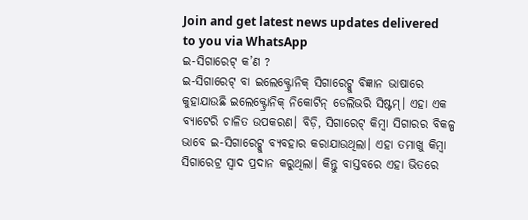Join and get latest news updates delivered to you via WhatsApp
ଇ-ସିଗାରେଟ୍ କ’ଣ ?
ଇ-ସିଗାରେଟ୍ ବା ଇଲେକ୍ଟ୍ରୋନିକ୍ ସିଗାରେଟ୍କୁ ବିଜ୍ଞାନ ଭାଷାରେ କୁହାଯାଉଛି ଇଲେକ୍ଟ୍ରୋନିକ୍ ନିକୋଟିନ୍ ଡେଲିଭରି ସିଷ୍ଟମ୍। ଏହା ଏକ ବ୍ୟାଟେରି ଚାଳିତ ଉପକରଣ। ବିଡ଼ି, ସିଗାରେଟ୍ କିମ୍ବା ସିଗାରର ବିକଳ୍ପ ଭାବେ ଇ-ସିଗାରେଟ୍କୁ ବ୍ୟବହାର କରାଯାଉଥିଲା। ଏହା ତମାଖୁ କିମ୍ବା ସିଗାରେଟ୍ର ସ୍ବାଦ ପ୍ରଦାନ କରୁଥିଲା। କିନ୍ତୁ ବାସ୍ତବରେ ଏହା ଭିତରେ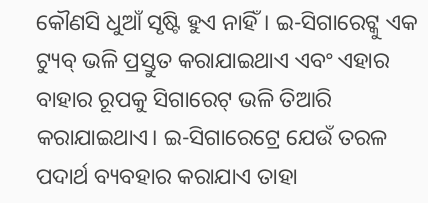କୌଣସି ଧୁଆଁ ସୃଷ୍ଟି ହୁଏ ନାହିଁ। ଇ-ସିଗାରେଟ୍କୁ ଏକ ଟ୍ୟୁବ୍ ଭଳି ପ୍ରସ୍ତୁତ କରାଯାଇଥାଏ ଏବଂ ଏହାର ବାହାର ରୂପକୁ ସିଗାରେଟ୍ ଭଳି ତିଆରି କରାଯାଇଥାଏ। ଇ-ସିଗାରେଟ୍ରେ ଯେଉଁ ତରଳ ପଦାର୍ଥ ବ୍ୟବହାର କରାଯାଏ ତାହା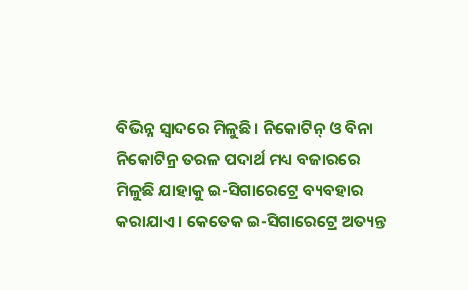ବିଭିନ୍ନ ସ୍ବାଦରେ ମିଳୁଛି। ନିକୋଟିନ୍ ଓ ବିନା ନିକୋଟିନ୍ର ତରଳ ପଦାର୍ଥ ମଧ୍ୟ ବଜାରରେ ମିଳୁଛି ଯାହାକୁ ଇ-ସିଗାରେଟ୍ରେ ବ୍ୟବହାର କରାଯାଏ। କେତେକ ଇ-ସିଗାରେଟ୍ରେ ଅତ୍ୟନ୍ତ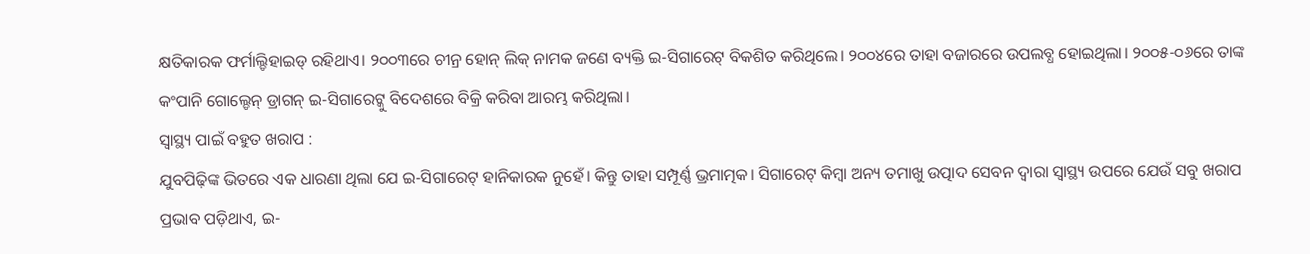କ୍ଷତିକାରକ ଫର୍ମାଲ୍ଡିହାଇଡ୍ ରହିଥାଏ। ୨୦୦୩ରେ ଚୀନ୍ର ହୋନ୍ ଲିକ୍ ନାମକ ଜଣେ ବ୍ୟକ୍ତି ଇ-ସିଗାରେଟ୍ ବିକଶିତ କରିଥିଲେ। ୨୦୦୪ରେ ତାହା ବଜାରରେ ଉପଲବ୍ଧ ହୋଇଥିଲା। ୨୦୦୫-୦୬ରେ ତାଙ୍କ କଂପାନି ଗୋଲ୍ଡେନ୍ ଡ୍ରାଗନ୍ ଇ-ସିଗାରେଟ୍କୁ ବିଦେଶରେ ବିକ୍ରି କରିବା ଆରମ୍ଭ କରିଥିଲା।
ସ୍ବାସ୍ଥ୍ୟ ପାଇଁ ବହୁତ ଖରାପ :
ଯୁବପିଢ଼ିଙ୍କ ଭିତରେ ଏକ ଧାରଣା ଥିଲା ଯେ ଇ-ସିଗାରେଟ୍ ହାନିକାରକ ନୁହେଁ। କିନ୍ତୁ ତାହା ସମ୍ପୂର୍ଣ୍ଣ ଭ୍ରମାତ୍ମକ। ସିଗାରେଟ୍ କିମ୍ବା ଅନ୍ୟ ତମାଖୁ ଉତ୍ପାଦ ସେବନ ଦ୍ବାରା ସ୍ବାସ୍ଥ୍ୟ ଉପରେ ଯେଉଁ ସବୁ ଖରାପ ପ୍ରଭାବ ପଡ଼ିଥାଏ, ଇ-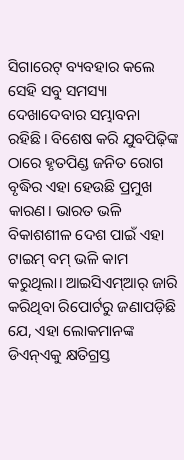ସିଗାରେଟ୍ ବ୍ୟବହାର କଲେ ସେହି ସବୁ ସମସ୍ୟା ଦେଖାଦେବାର ସମ୍ଭାବନା ରହିଛି। ବିଶେଷ କରି ଯୁବପିଢ଼ିଙ୍କ ଠାରେ ହୃତପିଣ୍ଡ ଜନିତ ରୋଗ ବୃଦ୍ଧିର ଏହା ହେଉଛି ପ୍ରମୁଖ କାରଣ। ଭାରତ ଭଳି ବିକାଶଶୀଳ ଦେଶ ପାଇଁ ଏହା ଟାଇମ୍ ବମ୍ ଭଳି କାମ କରୁଥିଲା। ଆଇସିଏମ୍ଆର୍ ଜାରି କରିଥିବା ରିପୋର୍ଟରୁ ଜଣାପଡ଼ିଛି ଯେ, ଏହା ଲୋକମାନଙ୍କ ଡିଏନ୍ଏକୁ କ୍ଷତିଗ୍ରସ୍ତ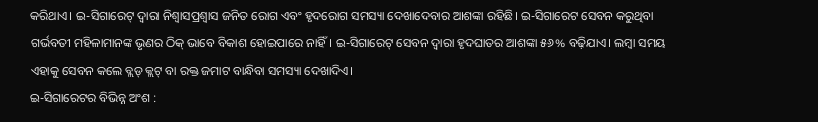କରିଥାଏ। ଇ-ସିଗାରେଟ୍ ଦ୍ବାରା ନିଶ୍ବାସପ୍ରଶ୍ବାସ ଜନିତ ରୋଗ ଏବଂ ହୃଦରୋଗ ସମସ୍ୟା ଦେଖାଦେବାର ଆଶଙ୍କା ରହିଛି। ଇ-ସିଗାରେଟ ସେବନ କରୁଥିବା ଗର୍ଭବତୀ ମହିଳାମାନଙ୍କ ଭୃଣର ଠିକ୍ ଭାବେ ବିକାଶ ହୋଇପାରେ ନାହିଁ। ଇ-ସିଗାରେଟ୍ ସେବନ ଦ୍ବାରା ହୃଦଘାତର ଆଶଙ୍କା ୫୬% ବଢ଼ିଯାଏ। ଲମ୍ବା ସମୟ ଏହାକୁ ସେବନ କଲେ ବ୍ଲଡ୍ କ୍ଲଟ୍ ବା ରକ୍ତ ଜମାଟ ବାନ୍ଧିବା ସମସ୍ୟା ଦେଖାଦିଏ।
ଇ-ସିଗାରେଟର ବିଭିନ୍ନ ଅଂଶ :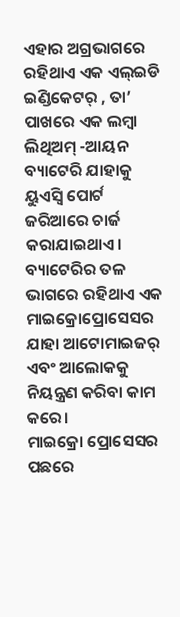ଏହାର ଅଗ୍ରଭାଗରେ ରହିଥାଏ ଏକ ଏଲ୍ଇଡି ଇଣ୍ଡିକେଟର୍ , ତା’ ପାଖରେ ଏକ ଲମ୍ବା ଲିଥିଅମ୍ -ଆୟନ ବ୍ୟାଟେରି ଯାହାକୁ ୟୁଏସ୍ବି ପୋର୍ଟ ଜରିଆରେ ଚାର୍ଜ କରାଯାଇଥାଏ।
ବ୍ୟାଟେରିର ତଳ ଭାଗରେ ରହିଥାଏ ଏକ ମାଇକ୍ରୋପ୍ରୋସେସର ଯାହା ଆଟୋମାଇଜର୍ ଏବଂ ଆଲୋକକୁ ନିୟନ୍ତ୍ରଣ କରିବା କାମ କରେ।
ମାଇକ୍ରୋ ପ୍ରୋସେସର ପଛରେ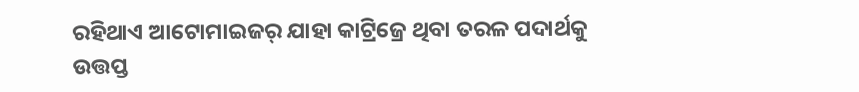ରହିଥାଏ ଆଟୋମାଇଜର୍ ଯାହା କାଟ୍ରିଜ୍ରେ ଥିବା ତରଳ ପଦାର୍ଥକୁ ଉତ୍ତପ୍ତ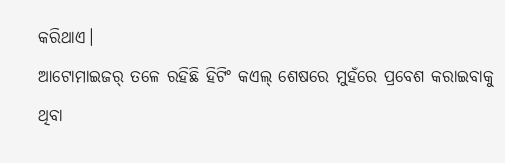କରିଥାଏ।
ଆଟୋମାଇଜର୍ ତଳେ ରହିଛି ହିଟିଂ କଏଲ୍ ଶେଷରେ ମୁହଁରେ ପ୍ରବେଶ କରାଇବାକୁ ଥିବା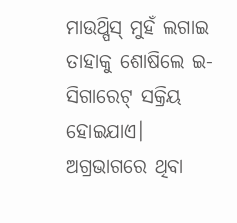ମାଉଥ୍ପିସ୍ ମୁହଁ ଲଗାଇ ତାହାକୁ ଶୋଷିଲେ ଇ-ସିଗାରେଟ୍ ସକ୍ରିୟ ହୋଇଯାଏ।
ଅଗ୍ରଭାଗରେ ଥିବା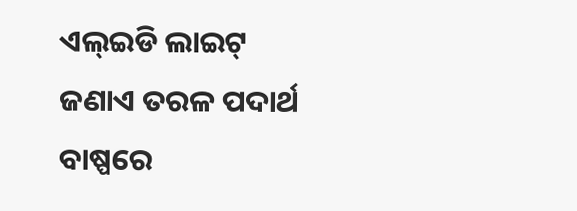ଏଲ୍ଇଡି ଲାଇଟ୍ ଜଣାଏ ତରଳ ପଦାର୍ଥ ବାଷ୍ପରେ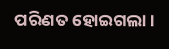ପରିଣତ ହୋଇଗଲା।